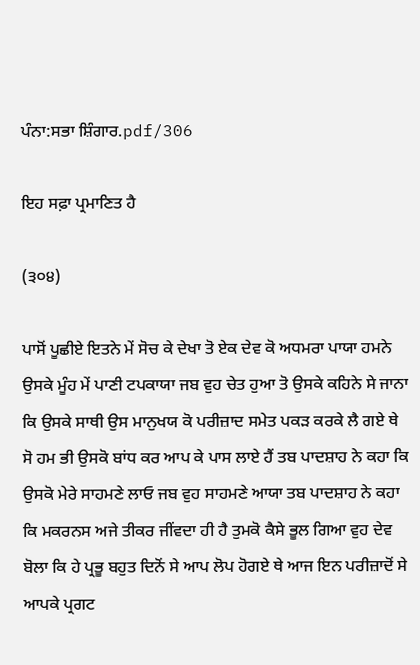ਪੰਨਾ:ਸਭਾ ਸ਼ਿੰਗਾਰ.pdf/306

ਇਹ ਸਫ਼ਾ ਪ੍ਰਮਾਣਿਤ ਹੈ

(੩੦੪)

ਪਾਸੋਂ ਪੂਛੀਏ ਇਤਨੇ ਮੇਂ ਸੋਚ ਕੇ ਦੇਖਾ ਤੋ ਏਕ ਦੇਵ ਕੋ ਅਧਮਰਾ ਪਾਯਾ ਹਮਨੇ ਉਸਕੇ ਮੂੰਹ ਮੇਂ ਪਾਣੀ ਟਪਕਾਯਾ ਜਬ ਵੁਹ ਚੇਤ ਹੁਆ ਤੋ ਉਸਕੇ ਕਹਿਨੇ ਸੇ ਜਾਨਾ ਕਿ ਉਸਕੇ ਸਾਥੀ ਉਸ ਮਾਨੁਖਯ ਕੋ ਪਰੀਜ਼ਾਦ ਸਮੇਤ ਪਕੜ ਕਰਕੇ ਲੈ ਗਏ ਥੇ ਸੋ ਹਮ ਭੀ ਉਸਕੋ ਬਾਂਧ ਕਰ ਆਪ ਕੇ ਪਾਸ ਲਾਏ ਹੈਂ ਤਬ ਪਾਦਸ਼ਾਹ ਨੇ ਕਹਾ ਕਿ ਉਸਕੋ ਮੇਰੇ ਸਾਹਮਣੇ ਲਾਓ ਜਬ ਵੁਹ ਸਾਹਮਣੇ ਆਯਾ ਤਬ ਪਾਦਸ਼ਾਹ ਨੇ ਕਹਾ ਕਿ ਮਕਰਨਸ ਅਜੇ ਤੀਕਰ ਜੀਂਵਦਾ ਹੀ ਹੈ ਤੁਮਕੋ ਕੈਸੇ ਭੂਲ ਗਿਆ ਵੁਹ ਦੇਵ ਬੋਲਾ ਕਿ ਹੇ ਪ੍ਰਭੂ ਬਹੁਤ ਦਿਨੋਂ ਸੇ ਆਪ ਲੋਪ ਹੋਗਏ ਥੇ ਆਜ ਇਨ ਪਰੀਜ਼ਾਦੋਂ ਸੇ ਆਪਕੇ ਪ੍ਰਗਟ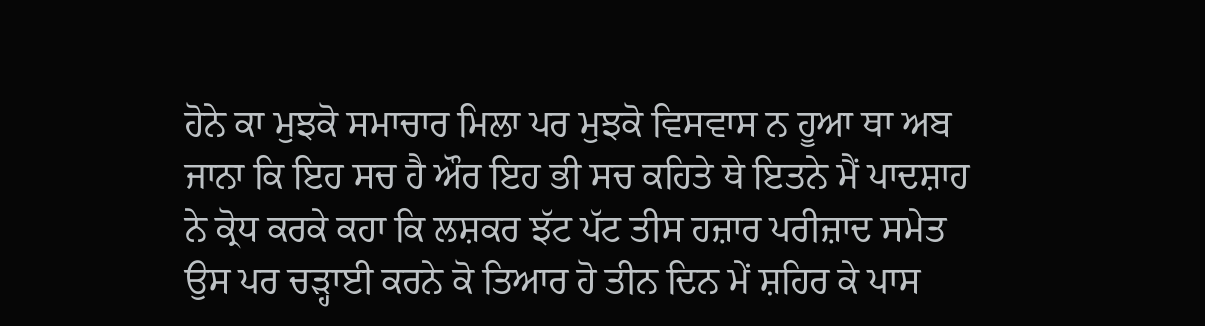ਹੋਨੇ ਕਾ ਮੁਝਕੋ ਸਮਾਚਾਰ ਮਿਲਾ ਪਰ ਮੁਝਕੋ ਵਿਸਵਾਸ ਨ ਹੂਆ ਥਾ ਅਬ ਜਾਨਾ ਕਿ ਇਹ ਸਚ ਹੈ ਔਰ ਇਹ ਭੀ ਸਚ ਕਹਿਤੇ ਥੇ ਇਤਨੇ ਮੈਂ ਪਾਦਸ਼ਾਹ ਨੇ ਕ੍ਰੋਧ ਕਰਕੇ ਕਹਾ ਕਿ ਲਸ਼ਕਰ ਝੱਟ ਪੱਟ ਤੀਸ ਹਜ਼ਾਰ ਪਰੀਜ਼ਾਦ ਸਮੇਤ ਉਸ ਪਰ ਚੜ੍ਹਾਈ ਕਰਨੇ ਕੋ ਤਿਆਰ ਹੋ ਤੀਨ ਦਿਨ ਮੇਂ ਸ਼ਹਿਰ ਕੇ ਪਾਸ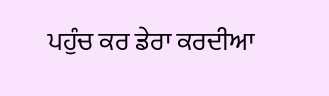ਪਹੁੰਚ ਕਰ ਡੇਰਾ ਕਰਦੀਆ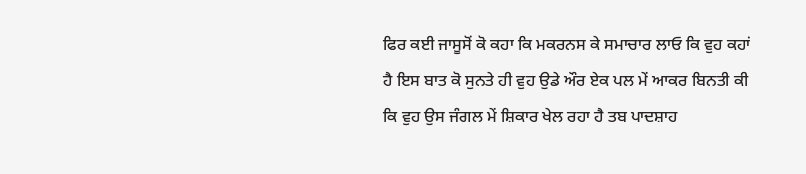ਫਿਰ ਕਈ ਜਾਸੂਸੋਂ ਕੋ ਕਹਾ ਕਿ ਮਕਰਨਸ ਕੇ ਸਮਾਚਾਰ ਲਾਓ ਕਿ ਵੁਹ ਕਹਾਂ ਹੈ ਇਸ ਬਾਤ ਕੋ ਸੁਨਤੇ ਹੀ ਵੁਹ ਉਡੇ ਔਰ ਏਕ ਪਲ ਮੇਂ ਆਕਰ ਬਿਨਤੀ ਕੀ ਕਿ ਵੁਹ ਉਸ ਜੰਗਲ ਮੇਂ ਸ਼ਿਕਾਰ ਖੇਲ ਰਹਾ ਹੈ ਤਬ ਪਾਦਸ਼ਾਹ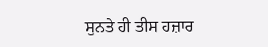ਸੁਨਤੇ ਹੀ ਤੀਸ ਹਜ਼ਾਰ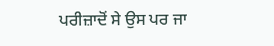ਪਰੀਜ਼ਾਦੋਂ ਸੇ ਉਸ ਪਰ ਜਾ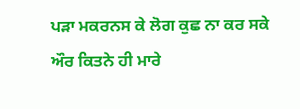ਪੜਾ ਮਕਰਨਸ ਕੇ ਲੋਗ ਕੁਛ ਨਾ ਕਰ ਸਕੇ ਔਰ ਕਿਤਨੇ ਹੀ ਮਾਰੇ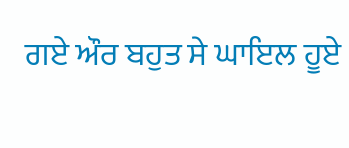ਗਏ ਔਰ ਬਹੁਤ ਸੇ ਘਾਇਲ ਹੂਏ